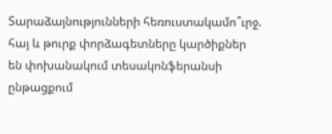Տարաձայնությունների հեռուստակամո՞ւրջ. հայ և թուրք փորձագետները կարծիքներ են փոխանակում տեսակոնֆերանսի ընթացքում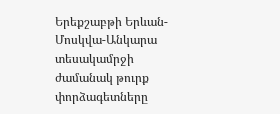Երեքշաբթի Երևան-Մոսկվա-Անկարա տեսակամրջի ժամանակ թուրք փորձագետները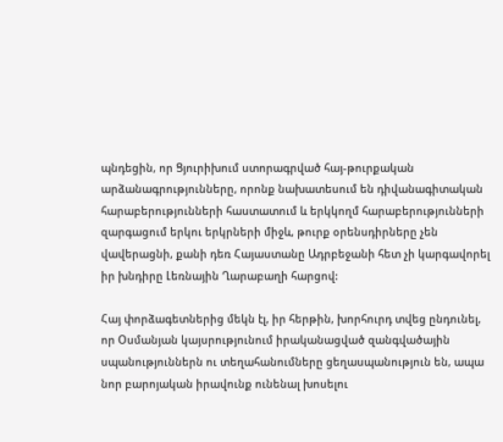պնդեցին, որ Ցյուրիխում ստորագրված հայ-թուրքական արձանագրությունները, որոնք նախատեսում են դիվանագիտական հարաբերությունների հաստատում և երկկողմ հարաբերությունների զարգացում երկու երկրների միջև, թուրք օրենսդիրները չեն վավերացնի, քանի դեռ Հայաստանը Ադրբեջանի հետ չի կարգավորել իր խնդիրը Լեռնային Ղարաբաղի հարցով:

Հայ փորձագետներից մեկն էլ, իր հերթին, խորհուրդ տվեց ընդունել, որ Օսմանյան կայսրությունում իրականացված զանգվածային սպանություններն ու տեղահանումները ցեղասպանություն են, ապա նոր բարոյական իրավունք ունենալ խոսելու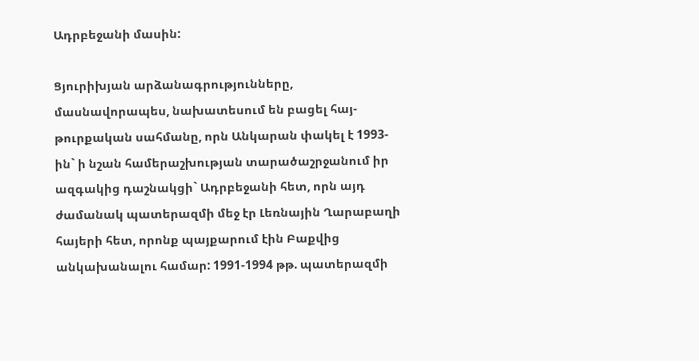Ադրբեջանի մասին:

Ցյուրիխյան արձանագրությունները, մասնավորապես, նախատեսում են բացել հայ-թուրքական սահմանը, որն Անկարան փակել է 1993-ին` ի նշան համերաշխության տարածաշրջանում իր ազգակից դաշնակցի` Ադրբեջանի հետ, որն այդ ժամանակ պատերազմի մեջ էր Լեռնային Ղարաբաղի հայերի հետ, որոնք պայքարում էին Բաքվից անկախանալու համար: 1991-1994 թթ. պատերազմի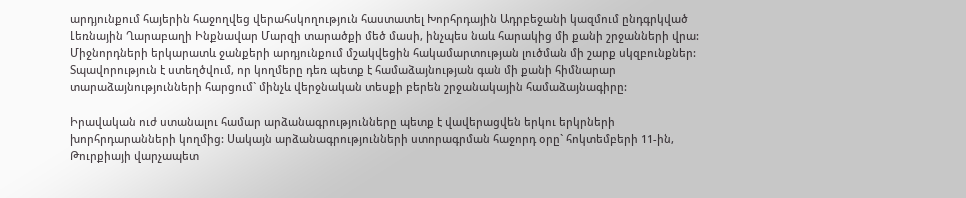արդյունքում հայերին հաջողվեց վերահսկողություն հաստատել Խորհրդային Ադրբեջանի կազմում ընդգրկված Լեռնային Ղարաբաղի Ինքնավար Մարզի տարածքի մեծ մասի, ինչպես նաև հարակից մի քանի շրջանների վրա: Միջնորդների երկարատև ջանքերի արդյունքում մշակվեցին հակամարտության լուծման մի շարք սկզբունքներ: Տպավորություն է ստեղծվում, որ կողմերը դեռ պետք է համաձայնության գան մի քանի հիմնարար տարաձայնությունների հարցում` մինչև վերջնական տեսքի բերեն շրջանակային համաձայնագիրը:

Իրավական ուժ ստանալու համար արձանագրությունները պետք է վավերացվեն երկու երկրների խորհրդարանների կողմից: Սակայն արձանագրությունների ստորագրման հաջորդ օրը` հոկտեմբերի 11-ին, Թուրքիայի վարչապետ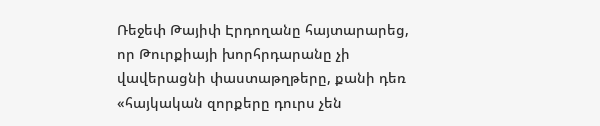Ռեջեփ Թայիփ Էրդողանը հայտարարեց, որ Թուրքիայի խորհրդարանը չի վավերացնի փաստաթղթերը, քանի դեռ «հայկական զորքերը դուրս չեն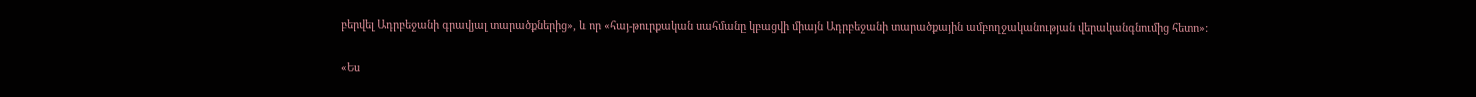բերվել Ադրբեջանի գրավյալ տարածքներից», և որ «հայ-թուրքական սահմանը կբացվի միայն Ադրբեջանի տարածքային ամբողջականության վերականգնումից հետո»:

«Ես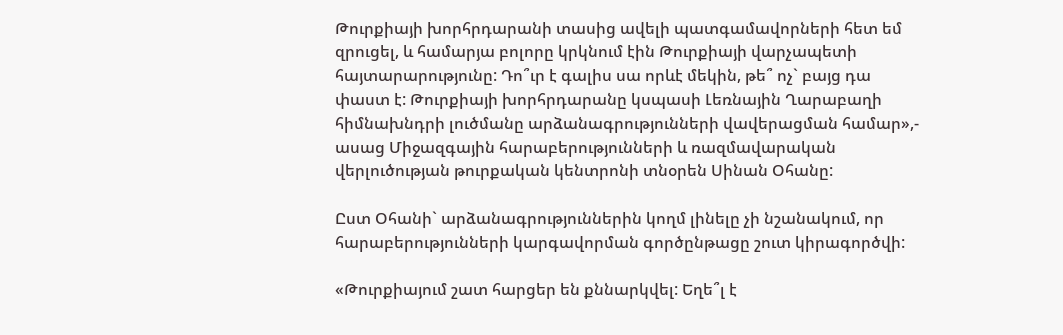Թուրքիայի խորհրդարանի տասից ավելի պատգամավորների հետ եմ զրուցել, և համարյա բոլորը կրկնում էին Թուրքիայի վարչապետի հայտարարությունը: Դո՞ւր է գալիս սա որևէ մեկին, թե՞ ոչ` բայց դա փաստ է: Թուրքիայի խորհրդարանը կսպասի Լեռնային Ղարաբաղի հիմնախնդրի լուծմանը արձանագրությունների վավերացման համար»,- ասաց Միջազգային հարաբերությունների և ռազմավարական վերլուծության թուրքական կենտրոնի տնօրեն Սինան Օհանը:

Ըստ Օհանի` արձանագրություններին կողմ լինելը չի նշանակում, որ հարաբերությունների կարգավորման գործընթացը շուտ կիրագործվի:

«Թուրքիայում շատ հարցեր են քննարկվել: Եղե՞լ է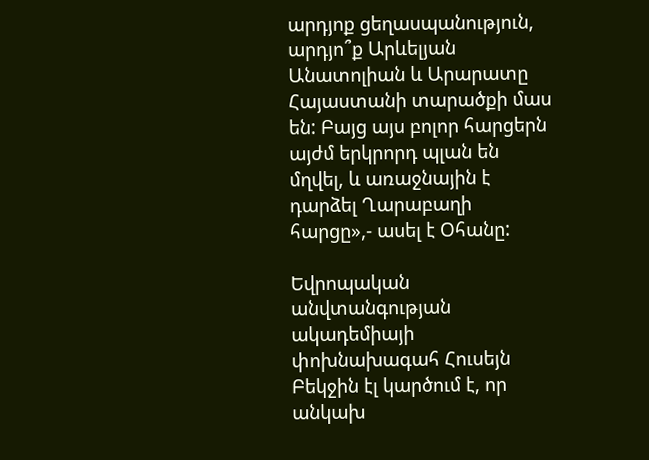արդյոք ցեղասպանություն, արդյո՞ք Արևելյան Անատոլիան և Արարատը Հայաստանի տարածքի մաս են: Բայց այս բոլոր հարցերն այժմ երկրորդ պլան են մղվել, և առաջնային է դարձել Ղարաբաղի հարցը»,- ասել է Օհանը:

Եվրոպական անվտանգության ակադեմիայի փոխնախագահ Հուսեյն Բեկջին էլ կարծում է, որ անկախ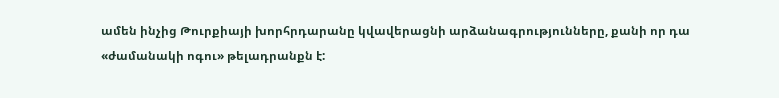ամեն ինչից Թուրքիայի խորհրդարանը կվավերացնի արձանագրությունները, քանի որ դա «ժամանակի ոգու» թելադրանքն է: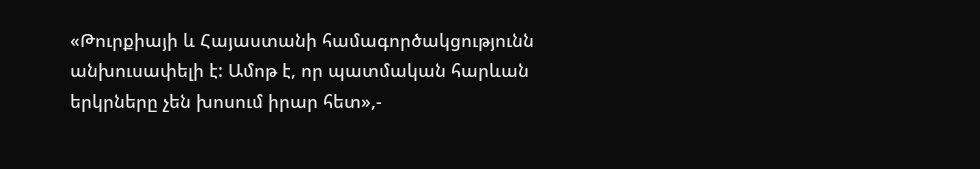«Թուրքիայի և Հայաստանի համագործակցությունն անխուսափելի է: Ամոթ է, որ պատմական հարևան երկրները չեն խոսում իրար հետ»,-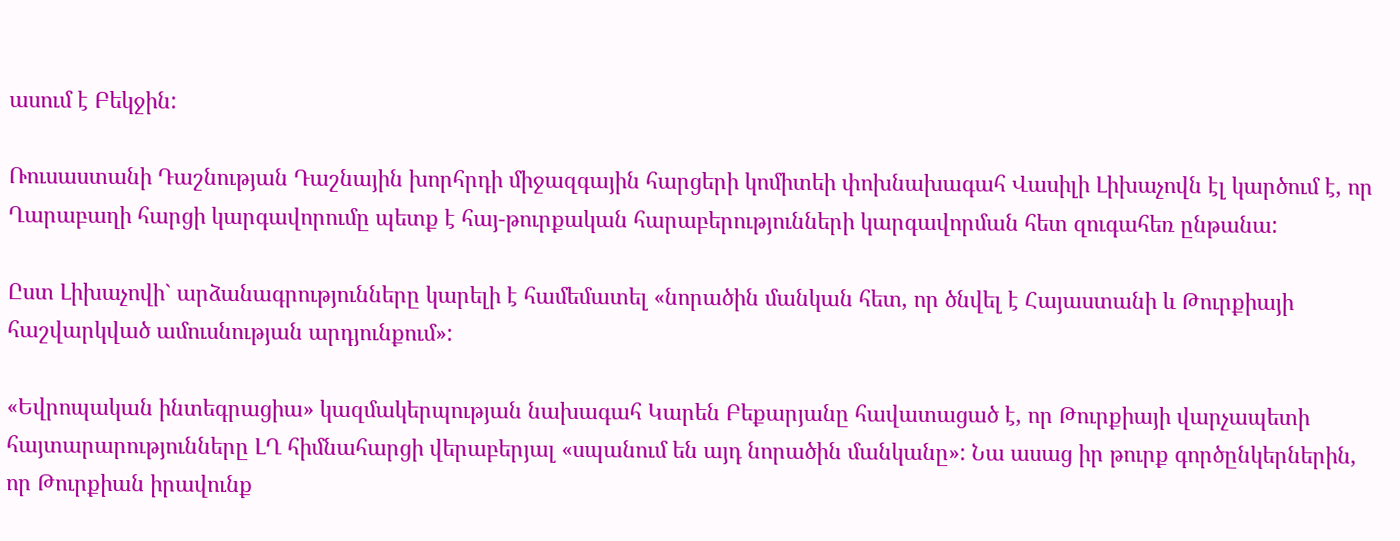ասում է Բեկջին:

Ռուսաստանի Դաշնության Դաշնային խորհրդի միջազգային հարցերի կոմիտեի փոխնախագահ Վասիլի Լիխաչովն էլ կարծում է, որ Ղարաբաղի հարցի կարգավորումը պետք է հայ-թուրքական հարաբերությունների կարգավորման հետ զուգահեռ ընթանա:

Ըստ Լիխաչովի` արձանագրությունները կարելի է համեմատել «նորածին մանկան հետ, որ ծնվել է Հայաստանի և Թուրքիայի հաշվարկված ամուսնության արդյունքում»:

«Եվրոպական ինտեգրացիա» կազմակերպության նախագահ Կարեն Բեքարյանը հավատացած է, որ Թուրքիայի վարչապետի հայտարարությունները ԼՂ հիմնահարցի վերաբերյալ «սպանում են այդ նորածին մանկանը»: Նա ասաց իր թուրք գործընկերներին, որ Թուրքիան իրավունք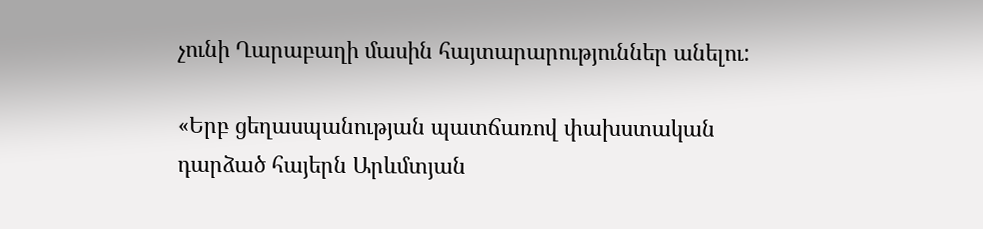չունի Ղարաբաղի մասին հայտարարություններ անելու:

«Երբ ցեղասպանության պատճառով փախստական դարձած հայերն Արևմտյան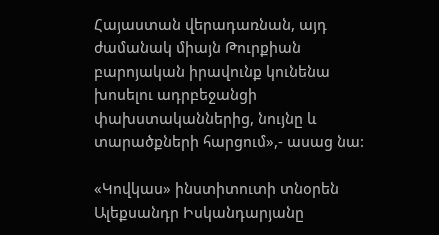Հայաստան վերադառնան, այդ ժամանակ միայն Թուրքիան բարոյական իրավունք կունենա խոսելու ադրբեջանցի փախստականներից, նույնը և տարածքների հարցում»,- ասաց նա:

«Կովկաս» ինստիտուտի տնօրեն Ալեքսանդր Իսկանդարյանը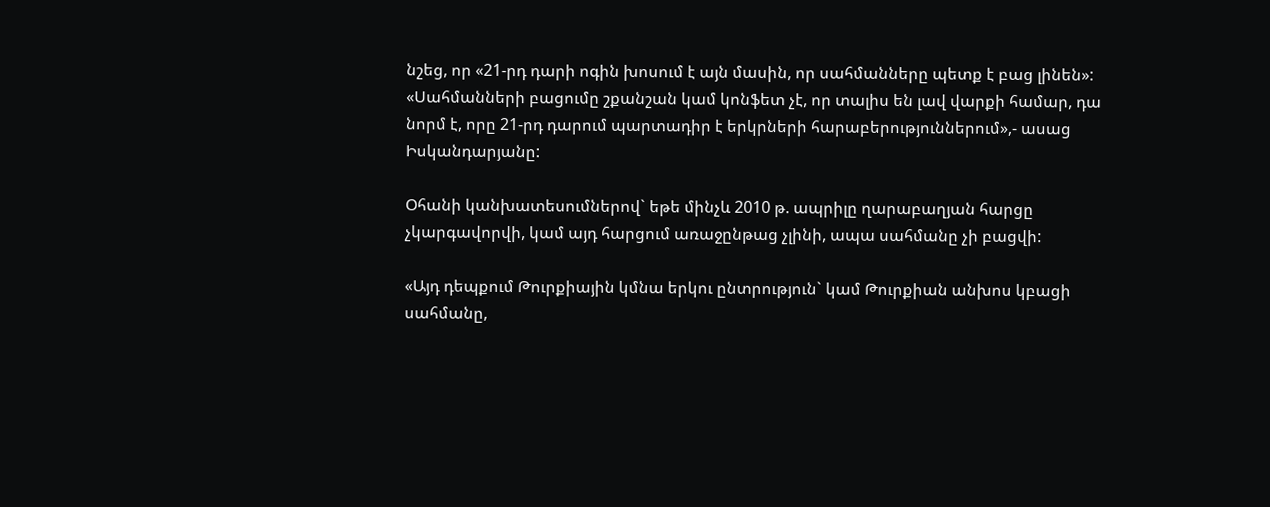նշեց, որ «21-րդ դարի ոգին խոսում է այն մասին, որ սահմանները պետք է բաց լինեն»:
«Սահմանների բացումը շքանշան կամ կոնֆետ չէ, որ տալիս են լավ վարքի համար, դա նորմ է, որը 21-րդ դարում պարտադիր է երկրների հարաբերություններում»,- ասաց Իսկանդարյանը:

Օհանի կանխատեսումներով` եթե մինչև 2010 թ. ապրիլը ղարաբաղյան հարցը չկարգավորվի, կամ այդ հարցում առաջընթաց չլինի, ապա սահմանը չի բացվի:

«Այդ դեպքում Թուրքիային կմնա երկու ընտրություն` կամ Թուրքիան անխոս կբացի սահմանը,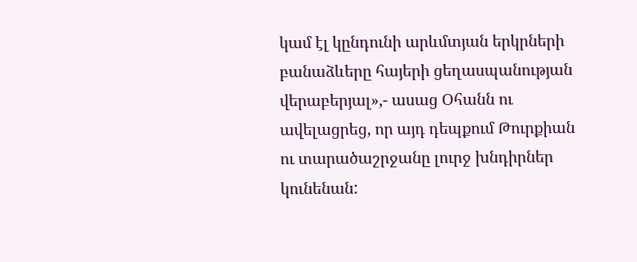կամ էլ կընդունի արևմտյան երկրների բանաձևերը հայերի ցեղասպանության վերաբերյալ»,- ասաց Օհանն ու ավելացրեց, որ այդ դեպքում Թուրքիան ու տարածաշրջանը լուրջ խնդիրներ կունենան: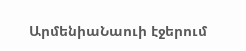ԱրմենիաՆաուի էջերում